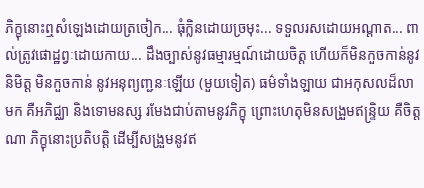ភិក្ខុនោះឮសំឡេងដោយត្រចៀក... ធុំក្លិនដោយច្រមុះ... ទទួលរសដោយអណ្តាត... ពាល់ត្រូវផោដ្ឋព្វៈដោយកាយ... ដឹងច្បាស់នូវធម្មារម្មណ៍ដោយចិត្ត ហើយក៏មិនកួចកាន់នូវនិមិត្ត មិនកួចកាន់ នូវអនុព្យញ្ជនៈឡើយ (មួយទៀត) ធម៌ទាំងឡាយ ជាអកុសលដ៏លាមក គឺអភិជ្ឈា និងទោមនស្ស រមែងជាប់តាមនូវភិក្ខុ ព្រោះហេតុមិនសង្រួមឥន្ទ្រិយ គឺចិត្តណា ភិក្ខុនោះប្រតិបត្តិ ដើម្បីសង្រួមនូវឥ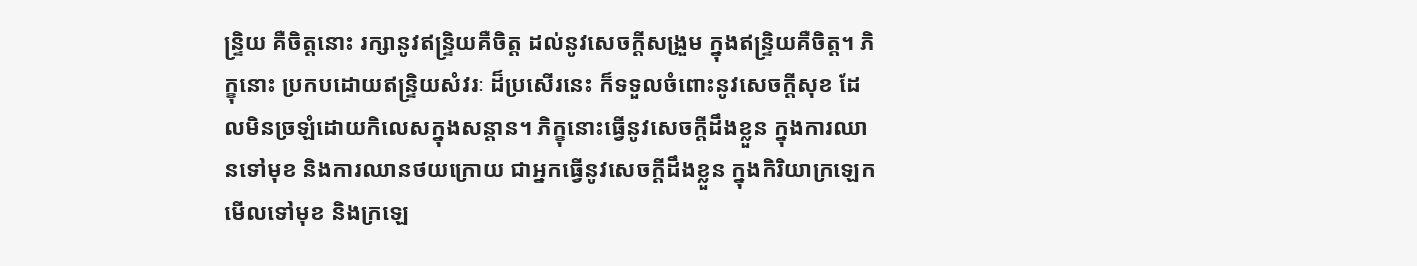ន្ទ្រិយ គឺចិត្តនោះ រក្សានូវឥន្ទ្រិយគឺចិត្ត ដល់នូវសេចក្តីសង្រួម ក្នុងឥន្ទ្រិយគឺចិត្ត។ ភិក្ខុនោះ ប្រកបដោយឥន្ទ្រិយសំវរៈ ដ៏ប្រសើរនេះ ក៏ទទួលចំពោះនូវសេចក្តីសុខ ដែលមិនច្រឡំដោយកិលេសក្នុងសន្តាន។ ភិក្ខុនោះធ្វើនូវសេចក្តីដឹងខ្លួន ក្នុងការឈានទៅមុខ និងការឈានថយក្រោយ ជាអ្នកធ្វើនូវសេចក្តីដឹងខ្លួន ក្នុងកិរិយាក្រឡេកមើលទៅមុខ និងក្រឡេ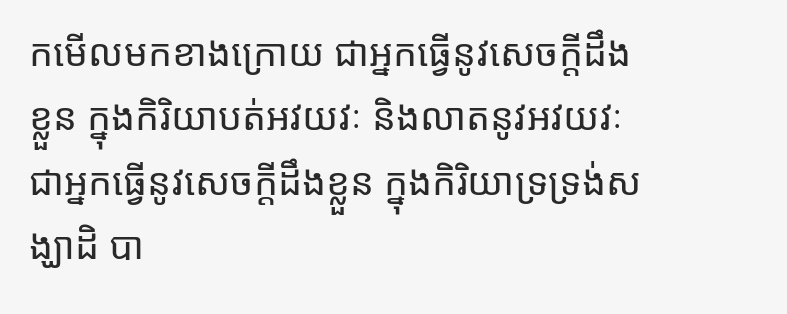កមើលមកខាងក្រោយ ជាអ្នកធ្វើនូវសេចក្តីដឹងខ្លួន ក្នុងកិរិយាបត់អវយវៈ និងលាតនូវអវយវៈ ជាអ្នកធ្វើនូវសេចក្តីដឹងខ្លួន ក្នុងកិរិយាទ្រទ្រង់សង្ឃាដិ បា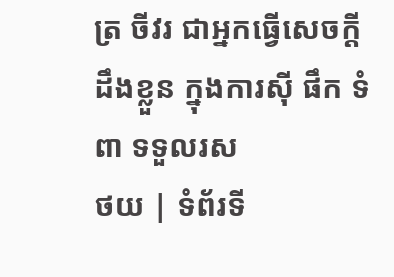ត្រ ចីវរ ជាអ្នកធ្វើសេចក្តីដឹងខ្លួន ក្នុងការស៊ី ផឹក ទំពា ទទួលរស
ថយ | ទំព័រទី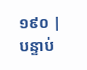១៩០ | បន្ទាប់